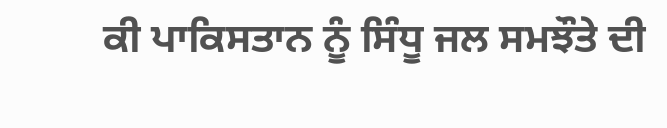ਕੀ ਪਾਕਿਸਤਾਨ ਨੂੰ ਸਿੰਧੂ ਜਲ ਸਮਝੌਤੇ ਦੀ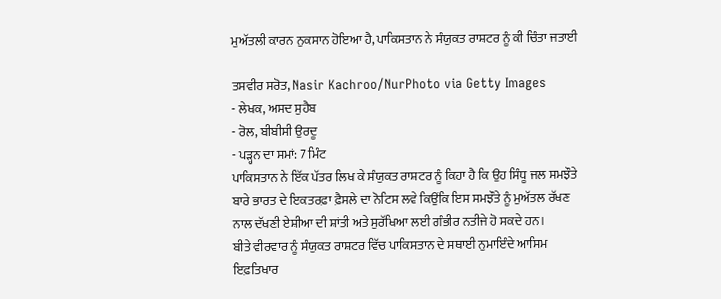ਮੁਅੱਤਲੀ ਕਾਰਨ ਨੁਕਸਾਨ ਹੋਇਆ ਹੈ, ਪਾਕਿਸਤਾਨ ਨੇ ਸੰਯੁਕਤ ਰਾਸ਼ਟਰ ਨੂੰ ਕੀ ਚਿੰਤਾ ਜਤਾਈ

ਤਸਵੀਰ ਸਰੋਤ, Nasir Kachroo/NurPhoto via Getty Images
- ਲੇਖਕ, ਅਸਦ ਸੁਹੈਬ
- ਰੋਲ, ਬੀਬੀਸੀ ਉਰਦੂ
- ਪੜ੍ਹਨ ਦਾ ਸਮਾਂ: 7 ਮਿੰਟ
ਪਾਕਿਸਤਾਨ ਨੇ ਇੱਕ ਪੱਤਰ ਲਿਖ ਕੇ ਸੰਯੁਕਤ ਰਾਸ਼ਟਰ ਨੂੰ ਕਿਹਾ ਹੈ ਕਿ ਉਹ ਸਿੰਧੂ ਜਲ ਸਮਝੌਤੇ ਬਾਰੇ ਭਾਰਤ ਦੇ ਇਕਤਰਫ਼ਾ ਫ਼ੈਸਲੇ ਦਾ ਨੋਟਿਸ ਲਵੇ ਕਿਉਂਕਿ ਇਸ ਸਮਝੌਤੇ ਨੂੰ ਮੁਅੱਤਲ ਰੱਖਣ ਨਾਲ ਦੱਖਣੀ ਏਸ਼ੀਆ ਦੀ ਸ਼ਾਂਤੀ ਅਤੇ ਸੁਰੱਖਿਆ ਲਈ ਗੰਭੀਰ ਨਤੀਜੇ ਹੋ ਸਕਦੇ ਹਨ।
ਬੀਤੇ ਵੀਰਵਾਰ ਨੂੰ ਸੰਯੁਕਤ ਰਾਸ਼ਟਰ ਵਿੱਚ ਪਾਕਿਸਤਾਨ ਦੇ ਸਥਾਈ ਨੁਮਾਇੰਦੇ ਆਸਿਮ ਇਫ਼ਤਿਖਾਰ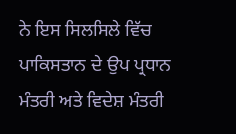ਨੇ ਇਸ ਸਿਲਸਿਲੇ ਵਿੱਚ ਪਾਕਿਸਤਾਨ ਦੇ ਉਪ ਪ੍ਰਧਾਨ ਮੰਤਰੀ ਅਤੇ ਵਿਦੇਸ਼ ਮੰਤਰੀ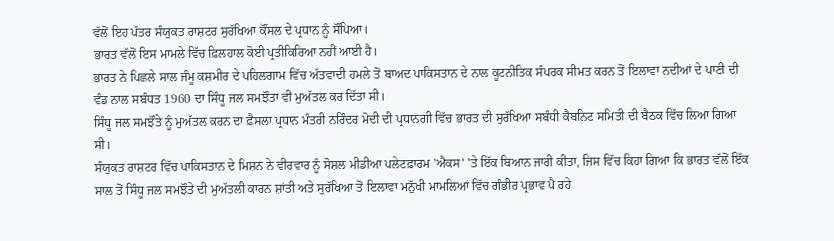ਵੱਲੋਂ ਇਹ ਪੱਤਰ ਸੰਯੁਕਤ ਰਾਸ਼ਟਰ ਸੁਰੱਖਿਆ ਕੌਂਸਲ ਦੇ ਪ੍ਰਧਾਨ ਨੂੰ ਸੌਂਪਿਆ।
ਭਾਰਤ ਵੱਲੋਂ ਇਸ ਮਾਮਲੇ ਵਿੱਚ ਫ਼ਿਲਹਾਲ ਕੋਈ ਪ੍ਰਤੀਕਿਰਿਆ ਨਹੀਂ ਆਈ ਹੈ।
ਭਾਰਤ ਨੇ ਪਿਛਲੇ ਸਾਲ ਜੰਮੂ ਕਸ਼ਮੀਰ ਦੇ ਪਹਿਲਗਾਮ ਵਿੱਚ ਅੱਤਵਾਦੀ ਹਮਲੇ ਤੋਂ ਬਾਅਦ ਪਾਕਿਸਤਾਨ ਦੇ ਨਾਲ ਕੂਟਨੀਤਿਕ ਸੰਪਰਕ ਸੀਮਤ ਕਰਨ ਤੋਂ ਇਲਾਵਾ ਨਦੀਆਂ ਦੇ ਪਾਣੀ ਦੀ ਵੰਡ ਨਾਲ ਸਬੰਧਤ 1960 ਦਾ ਸਿੰਧੂ ਜਲ ਸਮਝੌਤਾ ਵੀ ਮੁਅੱਤਲ ਕਰ ਦਿੱਤਾ ਸੀ।
ਸਿੰਧੂ ਜਲ ਸਮਝੌਤੇ ਨੂੰ ਮੁਅੱਤਲ ਕਰਨ ਦਾ ਫ਼ੈਸਲਾ ਪ੍ਰਧਾਨ ਮੰਤਰੀ ਨਰਿੰਦਰ ਮੋਦੀ ਦੀ ਪ੍ਰਧਾਨਗੀ ਵਿੱਚ ਭਾਰਤ ਦੀ ਸੁਰੱਖਿਆ ਸਬੰਧੀ ਕੈਬਨਿਟ ਸਮਿਤੀ ਦੀ ਬੈਠਕ ਵਿੱਚ ਲਿਆ ਗਿਆ ਸੀ।
ਸੰਯੁਕਤ ਰਾਸ਼ਟਰ ਵਿੱਚ ਪਾਕਿਸਤਾਨ ਦੇ ਮਿਸ਼ਨ ਨੇ ਵੀਰਵਾਰ ਨੂੰ ਸੋਸ਼ਲ ਮੀਡੀਆ ਪਲੇਟਫ਼ਾਰਮ 'ਐਕਸ' 'ਤੇ ਇੱਕ ਬਿਆਨ ਜਾਰੀ ਕੀਤਾ, ਜਿਸ ਵਿੱਚ ਕਿਹਾ ਗਿਆ ਕਿ ਭਾਰਤ ਵੱਲੋਂ ਇੱਕ ਸਾਲ ਤੋਂ ਸਿੰਧੂ ਜਲ ਸਮਝੌਤੇ ਦੀ ਮੁਅੱਤਲੀ ਕਾਰਨ ਸ਼ਾਂਤੀ ਅਤੇ ਸੁਰੱਖਿਆ ਤੋਂ ਇਲਾਵਾ ਮਨੁੱਖੀ ਮਾਮਲਿਆਂ ਵਿੱਚ ਗੰਭੀਰ ਪ੍ਰਭਾਵ ਪੈ ਰਹੇ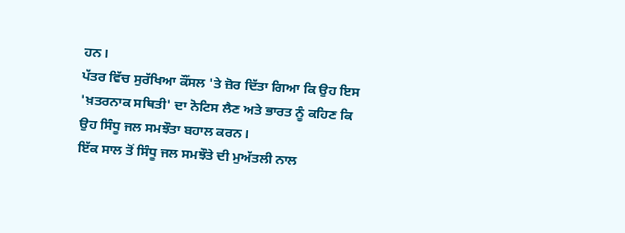ਹਨ।
ਪੱਤਰ ਵਿੱਚ ਸੁਰੱਖਿਆ ਕੌਂਸਲ 'ਤੇ ਜ਼ੋਰ ਦਿੱਤਾ ਗਿਆ ਕਿ ਉਹ ਇਸ 'ਖ਼ਤਰਨਾਕ ਸਥਿਤੀ' ਦਾ ਨੋਟਿਸ ਲੈਣ ਅਤੇ ਭਾਰਤ ਨੂੰ ਕਹਿਣ ਕਿ ਉਹ ਸਿੰਧੂ ਜਲ ਸਮਝੌਤਾ ਬਹਾਲ ਕਰਨ।
ਇੱਕ ਸਾਲ ਤੋਂ ਸਿੰਧੂ ਜਲ ਸਮਝੌਤੇ ਦੀ ਮੁਅੱਤਲੀ ਨਾਲ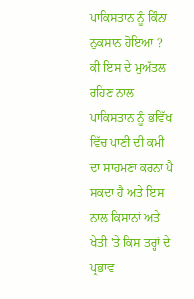ਪਾਕਿਸਤਾਨ ਨੂੰ ਕਿੰਨਾ ਨੁਕਸਾਨ ਹੋਇਆ ?
ਕੀ ਇਸ ਦੇ ਮੁਅੱਤਲ ਰਹਿਣ ਨਾਲ ਪਾਕਿਸਤਾਨ ਨੂੰ ਭਵਿੱਖ ਵਿੱਚ ਪਾਣੀ ਦੀ ਕਮੀ ਦਾ ਸਾਹਮਣਾ ਕਰਨਾ ਪੈ ਸਕਦਾ ਹੈ ਅਤੇ ਇਸ ਨਾਲ ਕਿਸਾਨਾਂ ਅਤੇ ਖੇਤੀ 'ਤੇ ਕਿਸ ਤਰ੍ਹਾਂ ਦੇ ਪ੍ਰਭਾਵ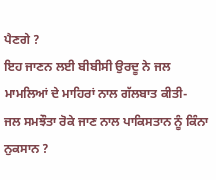ਪੈਣਗੇ ?
ਇਹ ਜਾਣਨ ਲਈ ਬੀਬੀਸੀ ਉਰਦੂ ਨੇ ਜਲ ਮਾਮਲਿਆਂ ਦੇ ਮਾਹਿਰਾਂ ਨਾਲ ਗੱਲਬਾਤ ਕੀਤੀ-
ਜਲ ਸਮਝੌਤਾ ਰੋਕੇ ਜਾਣ ਨਾਲ ਪਾਕਿਸਤਾਨ ਨੂੰ ਕਿੰਨਾ ਨੁਕਸਾਨ ?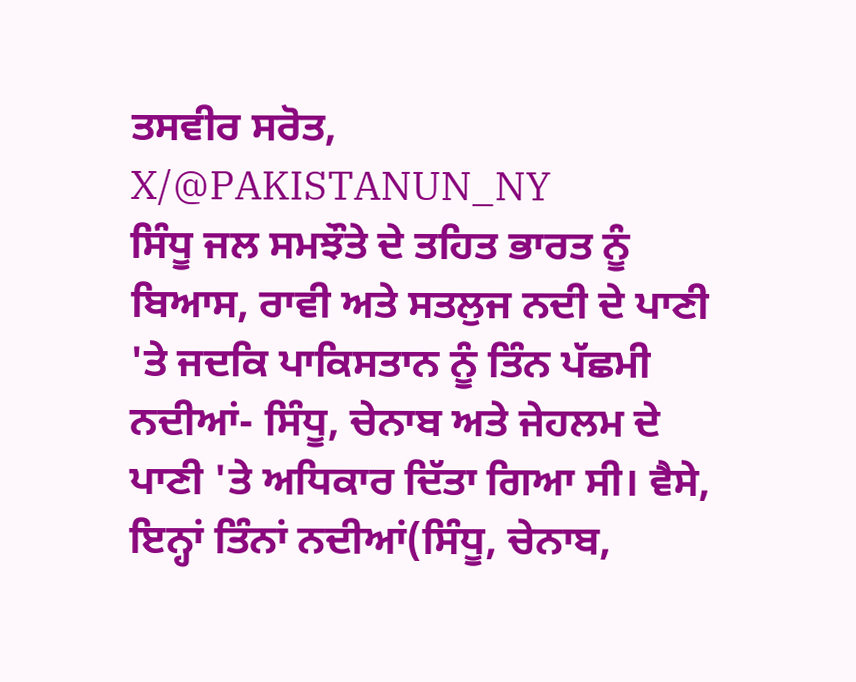ਤਸਵੀਰ ਸਰੋਤ, X/@PAKISTANUN_NY
ਸਿੰਧੂ ਜਲ ਸਮਝੌਤੇ ਦੇ ਤਹਿਤ ਭਾਰਤ ਨੂੰ ਬਿਆਸ, ਰਾਵੀ ਅਤੇ ਸਤਲੁਜ ਨਦੀ ਦੇ ਪਾਣੀ 'ਤੇ ਜਦਕਿ ਪਾਕਿਸਤਾਨ ਨੂੰ ਤਿੰਨ ਪੱਛਮੀ ਨਦੀਆਂ- ਸਿੰਧੂ, ਚੇਨਾਬ ਅਤੇ ਜੇਹਲਮ ਦੇ ਪਾਣੀ 'ਤੇ ਅਧਿਕਾਰ ਦਿੱਤਾ ਗਿਆ ਸੀ। ਵੈਸੇ, ਇਨ੍ਹਾਂ ਤਿੰਨਾਂ ਨਦੀਆਂ(ਸਿੰਧੂ, ਚੇਨਾਬ,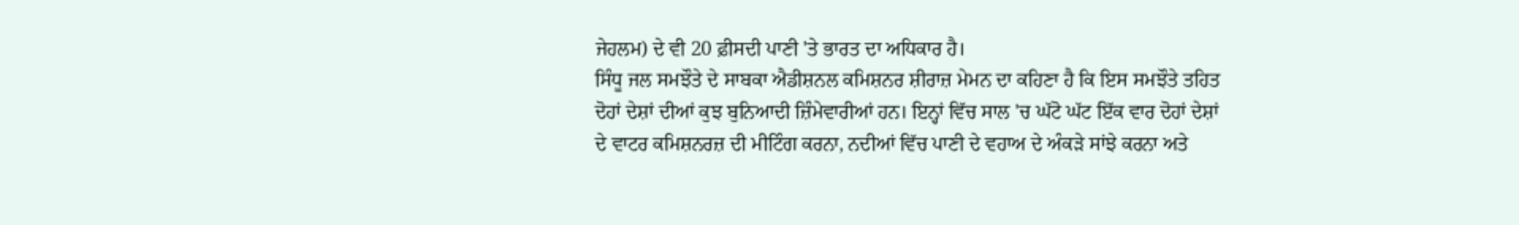ਜੇਹਲਮ) ਦੇ ਵੀ 20 ਫ਼ੀਸਦੀ ਪਾਣੀ 'ਤੇ ਭਾਰਤ ਦਾ ਅਧਿਕਾਰ ਹੈ।
ਸਿੰਧੂ ਜਲ ਸਮਝੌਤੇ ਦੇ ਸਾਬਕਾ ਐਡੀਸ਼ਨਲ ਕਮਿਸ਼ਨਰ ਸ਼ੀਰਾਜ਼ ਮੇਮਨ ਦਾ ਕਹਿਣਾ ਹੈ ਕਿ ਇਸ ਸਮਝੌਤੇ ਤਹਿਤ ਦੋਹਾਂ ਦੇਸ਼ਾਂ ਦੀਆਂ ਕੁਝ ਬੁਨਿਆਦੀ ਜ਼ਿੰਮੇਵਾਰੀਆਂ ਹਨ। ਇਨ੍ਹਾਂ ਵਿੱਚ ਸਾਲ 'ਚ ਘੱਟੋ ਘੱਟ ਇੱਕ ਵਾਰ ਦੋਹਾਂ ਦੇਸ਼ਾਂ ਦੇ ਵਾਟਰ ਕਮਿਸ਼ਨਰਜ਼ ਦੀ ਮੀਟਿੰਗ ਕਰਨਾ, ਨਦੀਆਂ ਵਿੱਚ ਪਾਣੀ ਦੇ ਵਹਾਅ ਦੇ ਅੰਕੜੇ ਸਾਂਝੇ ਕਰਨਾ ਅਤੇ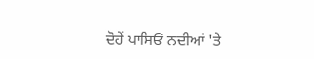ਦੋਹੇਂ ਪਾਸਿਓਂ ਨਦੀਆਂ 'ਤੇ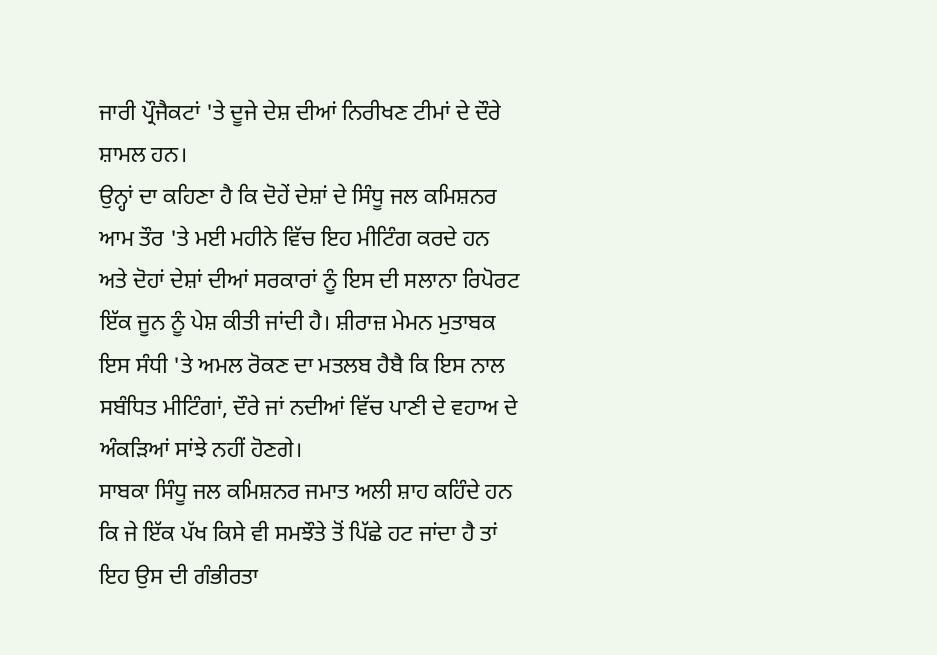ਜਾਰੀ ਪ੍ਰੌਜੈਕਟਾਂ 'ਤੇ ਦੂਜੇ ਦੇਸ਼ ਦੀਆਂ ਨਿਰੀਖਣ ਟੀਮਾਂ ਦੇ ਦੌਰੇ ਸ਼ਾਮਲ ਹਨ।
ਉਨ੍ਹਾਂ ਦਾ ਕਹਿਣਾ ਹੈ ਕਿ ਦੋਹੇਂ ਦੇਸ਼ਾਂ ਦੇ ਸਿੰਧੂ ਜਲ ਕਮਿਸ਼ਨਰ ਆਮ ਤੌਰ 'ਤੇ ਮਈ ਮਹੀਨੇ ਵਿੱਚ ਇਹ ਮੀਟਿੰਗ ਕਰਦੇ ਹਨ ਅਤੇ ਦੋਹਾਂ ਦੇਸ਼ਾਂ ਦੀਆਂ ਸਰਕਾਰਾਂ ਨੂੰ ਇਸ ਦੀ ਸਲਾਨਾ ਰਿਪੋਰਟ ਇੱਕ ਜੂਨ ਨੂੰ ਪੇਸ਼ ਕੀਤੀ ਜਾਂਦੀ ਹੈ। ਸ਼ੀਰਾਜ਼ ਮੇਮਨ ਮੁਤਾਬਕ ਇਸ ਸੰਧੀ 'ਤੇ ਅਮਲ ਰੋਕਣ ਦਾ ਮਤਲਬ ਹੈਬੈ ਕਿ ਇਸ ਨਾਲ ਸਬੰਧਿਤ ਮੀਟਿੰਗਾਂ, ਦੌਰੇ ਜਾਂ ਨਦੀਆਂ ਵਿੱਚ ਪਾਣੀ ਦੇ ਵਹਾਅ ਦੇ ਅੰਕੜਿਆਂ ਸਾਂਝੇ ਨਹੀਂ ਹੋਣਗੇ।
ਸਾਬਕਾ ਸਿੰਧੂ ਜਲ ਕਮਿਸ਼ਨਰ ਜਮਾਤ ਅਲੀ ਸ਼ਾਹ ਕਹਿੰਦੇ ਹਨ ਕਿ ਜੇ ਇੱਕ ਪੱਖ ਕਿਸੇ ਵੀ ਸਮਝੌਤੇ ਤੋਂ ਪਿੱਛੇ ਹਟ ਜਾਂਦਾ ਹੈ ਤਾਂ ਇਹ ਉਸ ਦੀ ਗੰਭੀਰਤਾ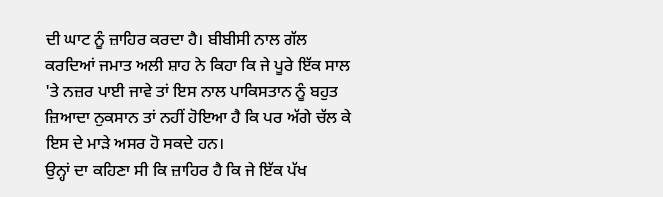ਦੀ ਘਾਟ ਨੂੰ ਜ਼ਾਹਿਰ ਕਰਦਾ ਹੈ। ਬੀਬੀਸੀ ਨਾਲ ਗੱਲ ਕਰਦਿਆਂ ਜਮਾਤ ਅਲੀ ਸ਼ਾਹ ਨੇ ਕਿਹਾ ਕਿ ਜੇ ਪੂਰੇ ਇੱਕ ਸਾਲ 'ਤੇ ਨਜ਼ਰ ਪਾਈ ਜਾਵੇ ਤਾਂ ਇਸ ਨਾਲ ਪਾਕਿਸਤਾਨ ਨੂੰ ਬਹੁਤ ਜ਼ਿਆਦਾ ਨੁਕਸਾਨ ਤਾਂ ਨਹੀਂ ਹੋਇਆ ਹੈ ਕਿ ਪਰ ਅੱਗੇ ਚੱਲ ਕੇ ਇਸ ਦੇ ਮਾੜੇ ਅਸਰ ਹੋ ਸਕਦੇ ਹਨ।
ਉਨ੍ਹਾਂ ਦਾ ਕਹਿਣਾ ਸੀ ਕਿ ਜ਼ਾਹਿਰ ਹੈ ਕਿ ਜੇ ਇੱਕ ਪੱਖ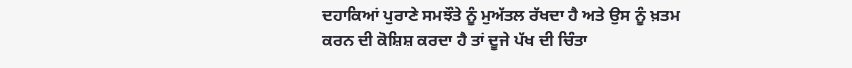ਦਹਾਕਿਆਂ ਪੁਰਾਣੇ ਸਮਝੌਤੇ ਨੂੰ ਮੁਅੱਤਲ ਰੱਖਦਾ ਹੈ ਅਤੇ ਉਸ ਨੂੰ ਖ਼ਤਮ ਕਰਨ ਦੀ ਕੋਸ਼ਿਸ਼ ਕਰਦਾ ਹੈ ਤਾਂ ਦੂਜੇ ਪੱਖ ਦੀ ਚਿੰਤਾ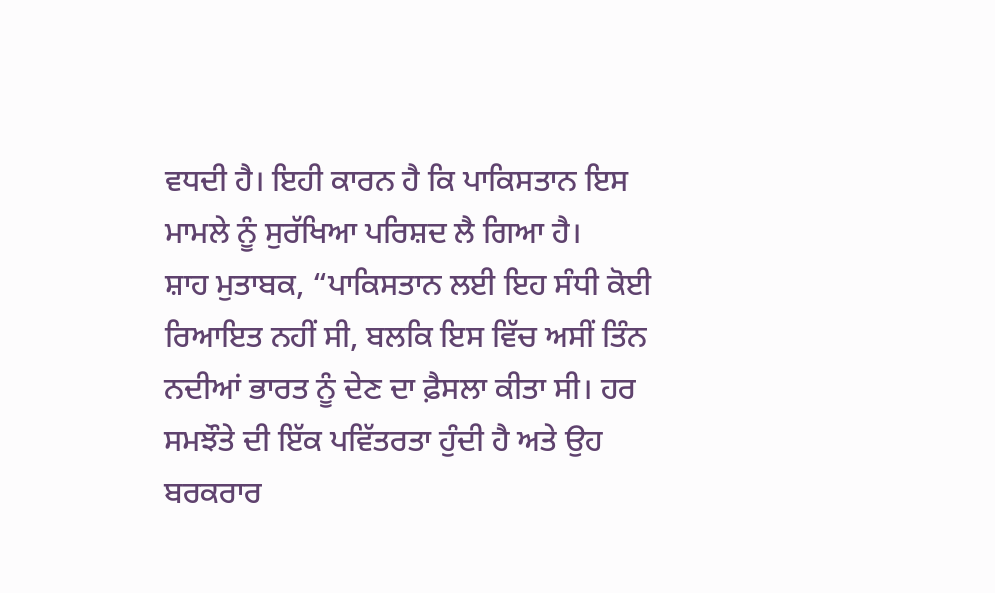ਵਧਦੀ ਹੈ। ਇਹੀ ਕਾਰਨ ਹੈ ਕਿ ਪਾਕਿਸਤਾਨ ਇਸ ਮਾਮਲੇ ਨੂੰ ਸੁਰੱਖਿਆ ਪਰਿਸ਼ਦ ਲੈ ਗਿਆ ਹੈ।
ਸ਼ਾਹ ਮੁਤਾਬਕ, “ਪਾਕਿਸਤਾਨ ਲਈ ਇਹ ਸੰਧੀ ਕੋਈ ਰਿਆਇਤ ਨਹੀਂ ਸੀ, ਬਲਕਿ ਇਸ ਵਿੱਚ ਅਸੀਂ ਤਿੰਨ ਨਦੀਆਂ ਭਾਰਤ ਨੂੰ ਦੇਣ ਦਾ ਫ਼ੈਸਲਾ ਕੀਤਾ ਸੀ। ਹਰ ਸਮਝੌਤੇ ਦੀ ਇੱਕ ਪਵਿੱਤਰਤਾ ਹੁੰਦੀ ਹੈ ਅਤੇ ਉਹ ਬਰਕਰਾਰ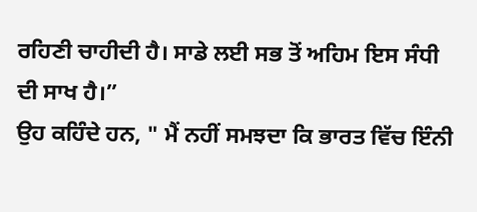ਰਹਿਣੀ ਚਾਹੀਦੀ ਹੈ। ਸਾਡੇ ਲਈ ਸਭ ਤੋਂ ਅਹਿਮ ਇਸ ਸੰਧੀ ਦੀ ਸਾਖ ਹੈ।”
ਉਹ ਕਹਿੰਦੇ ਹਨ, " ਮੈਂ ਨਹੀਂ ਸਮਝਦਾ ਕਿ ਭਾਰਤ ਵਿੱਚ ਇੰਨੀ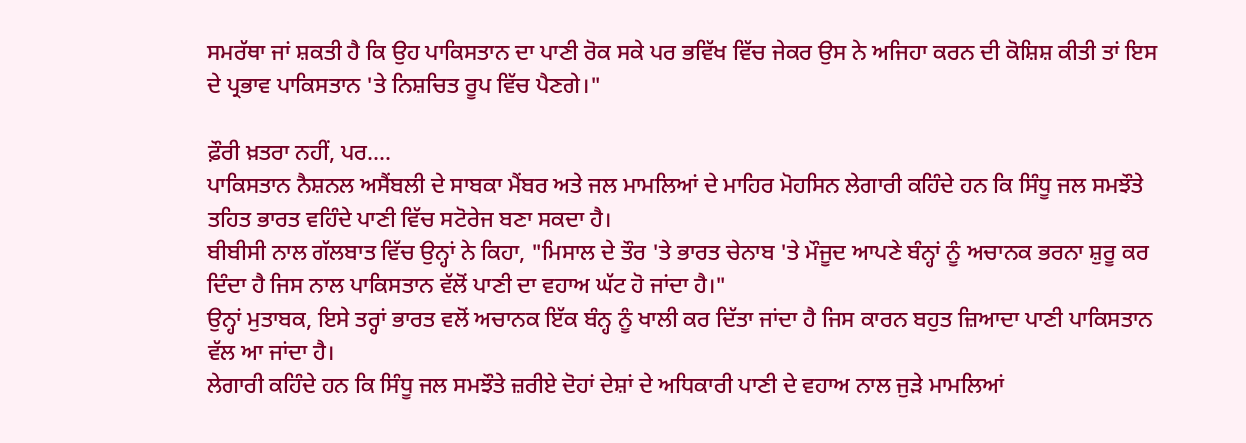ਸਮਰੱਥਾ ਜਾਂ ਸ਼ਕਤੀ ਹੈ ਕਿ ਉਹ ਪਾਕਿਸਤਾਨ ਦਾ ਪਾਣੀ ਰੋਕ ਸਕੇ ਪਰ ਭਵਿੱਖ ਵਿੱਚ ਜੇਕਰ ਉਸ ਨੇ ਅਜਿਹਾ ਕਰਨ ਦੀ ਕੋਸ਼ਿਸ਼ ਕੀਤੀ ਤਾਂ ਇਸ ਦੇ ਪ੍ਰਭਾਵ ਪਾਕਿਸਤਾਨ 'ਤੇ ਨਿਸ਼ਚਿਤ ਰੂਪ ਵਿੱਚ ਪੈਣਗੇ।"

ਫ਼ੌਰੀ ਖ਼ਤਰਾ ਨਹੀਂ, ਪਰ….
ਪਾਕਿਸਤਾਨ ਨੈਸ਼ਨਲ ਅਸੈਂਬਲੀ ਦੇ ਸਾਬਕਾ ਮੈਂਬਰ ਅਤੇ ਜਲ ਮਾਮਲਿਆਂ ਦੇ ਮਾਹਿਰ ਮੋਹਸਿਨ ਲੇਗਾਰੀ ਕਹਿੰਦੇ ਹਨ ਕਿ ਸਿੰਧੂ ਜਲ ਸਮਝੌਤੇ ਤਹਿਤ ਭਾਰਤ ਵਹਿੰਦੇ ਪਾਣੀ ਵਿੱਚ ਸਟੋਰੇਜ ਬਣਾ ਸਕਦਾ ਹੈ।
ਬੀਬੀਸੀ ਨਾਲ ਗੱਲਬਾਤ ਵਿੱਚ ਉਨ੍ਹਾਂ ਨੇ ਕਿਹਾ, "ਮਿਸਾਲ ਦੇ ਤੌਰ 'ਤੇ ਭਾਰਤ ਚੇਨਾਬ 'ਤੇ ਮੌਜੂਦ ਆਪਣੇ ਬੰਨ੍ਹਾਂ ਨੂੰ ਅਚਾਨਕ ਭਰਨਾ ਸ਼ੁਰੂ ਕਰ ਦਿੰਦਾ ਹੈ ਜਿਸ ਨਾਲ ਪਾਕਿਸਤਾਨ ਵੱਲੋਂ ਪਾਣੀ ਦਾ ਵਹਾਅ ਘੱਟ ਹੋ ਜਾਂਦਾ ਹੈ।"
ਉਨ੍ਹਾਂ ਮੁਤਾਬਕ, ਇਸੇ ਤਰ੍ਹਾਂ ਭਾਰਤ ਵਲੋਂ ਅਚਾਨਕ ਇੱਕ ਬੰਨ੍ਹ ਨੂੰ ਖਾਲੀ ਕਰ ਦਿੱਤਾ ਜਾਂਦਾ ਹੈ ਜਿਸ ਕਾਰਨ ਬਹੁਤ ਜ਼ਿਆਦਾ ਪਾਣੀ ਪਾਕਿਸਤਾਨ ਵੱਲ ਆ ਜਾਂਦਾ ਹੈ।
ਲੇਗਾਰੀ ਕਹਿੰਦੇ ਹਨ ਕਿ ਸਿੰਧੂ ਜਲ ਸਮਝੌਤੇ ਜ਼ਰੀਏ ਦੋਹਾਂ ਦੇਸ਼ਾਂ ਦੇ ਅਧਿਕਾਰੀ ਪਾਣੀ ਦੇ ਵਹਾਅ ਨਾਲ ਜੁੜੇ ਮਾਮਲਿਆਂ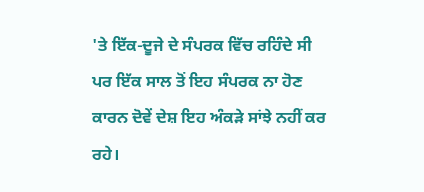'ਤੇ ਇੱਕ-ਦੂਜੇ ਦੇ ਸੰਪਰਕ ਵਿੱਚ ਰਹਿੰਦੇ ਸੀ ਪਰ ਇੱਕ ਸਾਲ ਤੋਂ ਇਹ ਸੰਪਰਕ ਨਾ ਹੋਣ ਕਾਰਨ ਦੋਵੇਂ ਦੇਸ਼ ਇਹ ਅੰਕੜੇ ਸਾਂਝੇ ਨਹੀਂ ਕਰ ਰਹੇ।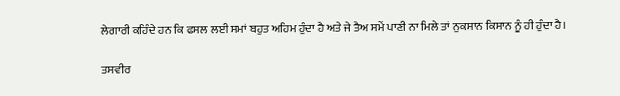ਲੇਗਾਰੀ ਕਹਿੰਦੇ ਹਨ ਕਿ ਫਸਲ ਲਈ ਸਮਾਂ ਬਹੁਤ ਅਹਿਮ ਹੁੰਦਾ ਹੈ ਅਤੇ ਜੇ ਤੈਅ ਸਮੇਂ ਪਾਣੀ ਨਾ ਮਿਲੇ ਤਾਂ ਨੁਕਸਾਨ ਕਿਸਾਨ ਨੂੰ ਹੀ ਹੁੰਦਾ ਹੈ।

ਤਸਵੀਰ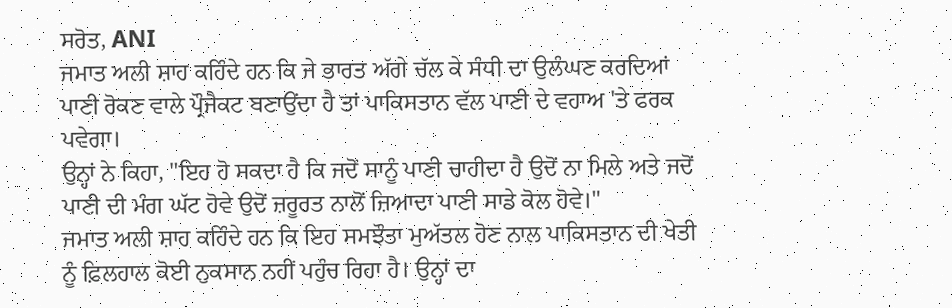ਸਰੋਤ, ANI
ਜਮਾਤ ਅਲੀ ਸ਼ਾਹ ਕਹਿੰਦੇ ਹਨ ਕਿ ਜੇ ਭਾਰਤ ਅੱਗੇ ਚੱਲ ਕੇ ਸੰਧੀ ਦਾ ਉਲੰਘਣ ਕਰਦਿਆਂ ਪਾਣੀ ਰੋਕਣ ਵਾਲੇ ਪ੍ਰੌਜੈਕਟ ਬਣਾਉਂਦਾ ਹੈ ਤਾਂ ਪਾਕਿਸਤਾਨ ਵੱਲ ਪਾਣੀ ਦੇ ਵਹਾਅ 'ਤੇ ਫਰਕ ਪਵੇਗਾ।
ਉਨ੍ਹਾਂ ਨੇ ਕਿਹਾ, "ਇਹ ਹੋ ਸਕਦਾ ਹੈ ਕਿ ਜਦੋਂ ਸਾਨੂੰ ਪਾਣੀ ਚਾਹੀਦਾ ਹੈ ਉਦੋਂ ਨਾ ਮਿਲੇ ਅਤੇ ਜਦੋਂ ਪਾਣੀ ਦੀ ਮੰਗ ਘੱਟ ਹੋਵੇ ਉਦੋਂ ਜ਼ਰੂਰਤ ਨਾਲੋਂ ਜ਼ਿਆਦਾ ਪਾਣੀ ਸਾਡੇ ਕੋਲ ਹੋਵੇ।"
ਜਮਾਤ ਅਲੀ ਸ਼ਾਹ ਕਹਿੰਦੇ ਹਨ ਕਿ ਇਹ ਸਮਝੌਤਾ ਮੁਅੱਤਲ ਹੋਣ ਨਾਲ ਪਾਕਿਸਤਾਨ ਦੀ ਖੇਤੀ ਨੂੰ ਫ਼ਿਲਹਾਲ ਕੋਈ ਨੁਕਸਾਨ ਨਹੀਂ ਪਹੁੰਚ ਰਿਹਾ ਹੈ। ਉਨ੍ਹਾਂ ਦਾ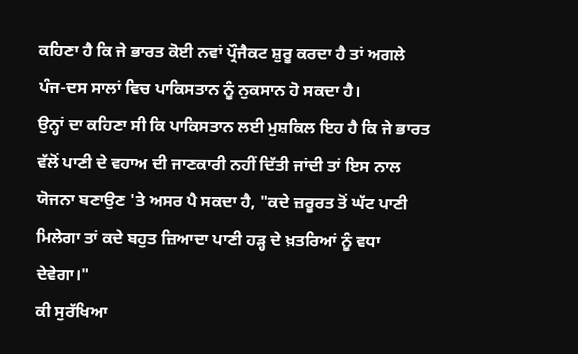ਕਹਿਣਾ ਹੈ ਕਿ ਜੇ ਭਾਰਤ ਕੋਈ ਨਵਾਂ ਪ੍ਰੌਜੈਕਟ ਸ਼ੁਰੂ ਕਰਦਾ ਹੈ ਤਾਂ ਅਗਲੇ ਪੰਜ-ਦਸ ਸਾਲਾਂ ਵਿਚ ਪਾਕਿਸਤਾਨ ਨੂੰ ਨੁਕਸਾਨ ਹੋ ਸਕਦਾ ਹੈ।
ਉਨ੍ਹਾਂ ਦਾ ਕਹਿਣਾ ਸੀ ਕਿ ਪਾਕਿਸਤਾਨ ਲਈ ਮੁਸ਼ਕਿਲ ਇਹ ਹੈ ਕਿ ਜੇ ਭਾਰਤ ਵੱਲੋਂ ਪਾਣੀ ਦੇ ਵਹਾਅ ਦੀ ਜਾਣਕਾਰੀ ਨਹੀਂ ਦਿੱਤੀ ਜਾਂਦੀ ਤਾਂ ਇਸ ਨਾਲ ਯੋਜਨਾ ਬਣਾਉਣ 'ਤੇ ਅਸਰ ਪੈ ਸਕਦਾ ਹੈ, "ਕਦੇ ਜ਼ਰੂਰਤ ਤੋਂ ਘੱਟ ਪਾਣੀ ਮਿਲੇਗਾ ਤਾਂ ਕਦੇ ਬਹੁਤ ਜ਼ਿਆਦਾ ਪਾਣੀ ਹੜ੍ਹ ਦੇ ਖ਼ਤਰਿਆਂ ਨੂੰ ਵਧਾ ਦੇਵੇਗਾ।"
ਕੀ ਸੁਰੱਖਿਆ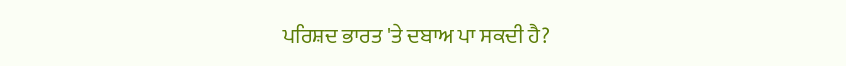ਪਰਿਸ਼ਦ ਭਾਰਤ 'ਤੇ ਦਬਾਅ ਪਾ ਸਕਦੀ ਹੈ?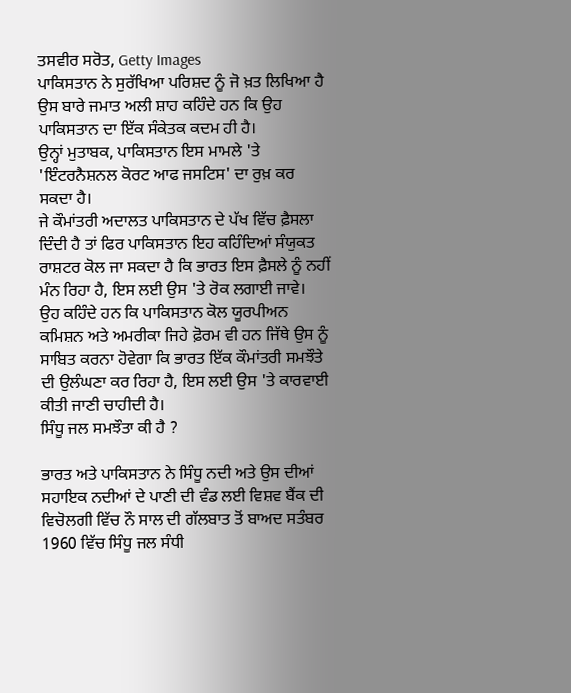ਤਸਵੀਰ ਸਰੋਤ, Getty Images
ਪਾਕਿਸਤਾਨ ਨੇ ਸੁਰੱਖਿਆ ਪਰਿਸ਼ਦ ਨੂੰ ਜੋ ਖ਼ਤ ਲਿਖਿਆ ਹੈ ਉਸ ਬਾਰੇ ਜਮਾਤ ਅਲੀ ਸ਼ਾਹ ਕਹਿੰਦੇ ਹਨ ਕਿ ਉਹ ਪਾਕਿਸਤਾਨ ਦਾ ਇੱਕ ਸੰਕੇਤਕ ਕਦਮ ਹੀ ਹੈ।
ਉਨ੍ਹਾਂ ਮੁਤਾਬਕ, ਪਾਕਿਸਤਾਨ ਇਸ ਮਾਮਲੇ 'ਤੇ 'ਇੰਟਰਨੈਸ਼ਨਲ ਕੋਰਟ ਆਫ ਜਸਟਿਸ' ਦਾ ਰੁਖ਼ ਕਰ ਸਕਦਾ ਹੈ।
ਜੇ ਕੌਮਾਂਤਰੀ ਅਦਾਲਤ ਪਾਕਿਸਤਾਨ ਦੇ ਪੱਖ ਵਿੱਚ ਫ਼ੈਸਲਾ ਦਿੰਦੀ ਹੈ ਤਾਂ ਫਿਰ ਪਾਕਿਸਤਾਨ ਇਹ ਕਹਿੰਦਿਆਂ ਸੰਯੁਕਤ ਰਾਸ਼ਟਰ ਕੋਲ ਜਾ ਸਕਦਾ ਹੈ ਕਿ ਭਾਰਤ ਇਸ ਫ਼ੈਸਲੇ ਨੂੰ ਨਹੀਂ ਮੰਨ ਰਿਹਾ ਹੈ, ਇਸ ਲਈ ਉਸ 'ਤੇ ਰੋਕ ਲਗਾਈ ਜਾਵੇ।
ਉਹ ਕਹਿੰਦੇ ਹਨ ਕਿ ਪਾਕਿਸਤਾਨ ਕੋਲ ਯੂਰਪੀਅਨ ਕਮਿਸ਼ਨ ਅਤੇ ਅਮਰੀਕਾ ਜਿਹੇ ਫ਼ੋਰਮ ਵੀ ਹਨ ਜਿੱਥੇ ਉਸ ਨੂੰ ਸਾਬਿਤ ਕਰਨਾ ਹੋਵੇਗਾ ਕਿ ਭਾਰਤ ਇੱਕ ਕੌਮਾਂਤਰੀ ਸਮਝੌਤੇ ਦੀ ਉਲੰਘਣਾ ਕਰ ਰਿਹਾ ਹੈ, ਇਸ ਲਈ ਉਸ 'ਤੇ ਕਾਰਵਾਈ ਕੀਤੀ ਜਾਣੀ ਚਾਹੀਦੀ ਹੈ।
ਸਿੰਧੂ ਜਲ ਸਮਝੌਤਾ ਕੀ ਹੈ ?

ਭਾਰਤ ਅਤੇ ਪਾਕਿਸਤਾਨ ਨੇ ਸਿੰਧੂ ਨਦੀ ਅਤੇ ਉਸ ਦੀਆਂ ਸਹਾਇਕ ਨਦੀਆਂ ਦੇ ਪਾਣੀ ਦੀ ਵੰਡ ਲਈ ਵਿਸ਼ਵ ਬੈਂਕ ਦੀ ਵਿਚੋਲਗੀ ਵਿੱਚ ਨੌ ਸਾਲ ਦੀ ਗੱਲਬਾਤ ਤੋਂ ਬਾਅਦ ਸਤੰਬਰ 1960 ਵਿੱਚ ਸਿੰਧੂ ਜਲ ਸੰਧੀ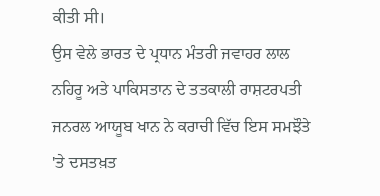ਕੀਤੀ ਸੀ।
ਉਸ ਵੇਲੇ ਭਾਰਤ ਦੇ ਪ੍ਰਧਾਨ ਮੰਤਰੀ ਜਵਾਹਰ ਲਾਲ ਨਹਿਰੂ ਅਤੇ ਪਾਕਿਸਤਾਨ ਦੇ ਤਤਕਾਲੀ ਰਾਸ਼ਟਰਪਤੀ ਜਨਰਲ ਆਯੂਬ ਖਾਨ ਨੇ ਕਰਾਚੀ ਵਿੱਚ ਇਸ ਸਮਝੌਤੇ 'ਤੇ ਦਸਤਖ਼ਤ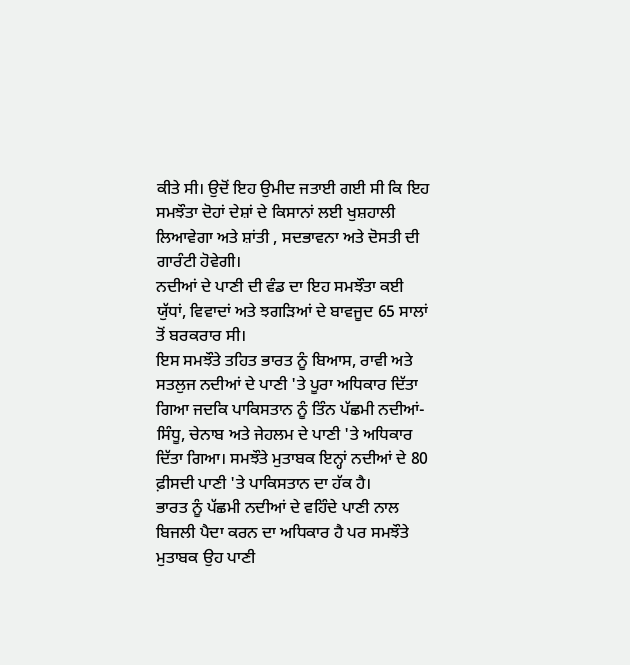ਕੀਤੇ ਸੀ। ਉਦੋਂ ਇਹ ਉਮੀਦ ਜਤਾਈ ਗਈ ਸੀ ਕਿ ਇਹ ਸਮਝੌਤਾ ਦੋਹਾਂ ਦੇਸ਼ਾਂ ਦੇ ਕਿਸਾਨਾਂ ਲਈ ਖੁਸ਼ਹਾਲੀ ਲਿਆਵੇਗਾ ਅਤੇ ਸ਼ਾਂਤੀ , ਸਦਭਾਵਨਾ ਅਤੇ ਦੋਸਤੀ ਦੀ ਗਾਰੰਟੀ ਹੋਵੇਗੀ।
ਨਦੀਆਂ ਦੇ ਪਾਣੀ ਦੀ ਵੰਡ ਦਾ ਇਹ ਸਮਝੌਤਾ ਕਈ ਯੁੱਧਾਂ, ਵਿਵਾਦਾਂ ਅਤੇ ਝਗੜਿਆਂ ਦੇ ਬਾਵਜੂਦ 65 ਸਾਲਾਂ ਤੋਂ ਬਰਕਰਾਰ ਸੀ।
ਇਸ ਸਮਝੌਤੇ ਤਹਿਤ ਭਾਰਤ ਨੂੰ ਬਿਆਸ, ਰਾਵੀ ਅਤੇ ਸਤਲੁਜ ਨਦੀਆਂ ਦੇ ਪਾਣੀ 'ਤੇ ਪੂਰਾ ਅਧਿਕਾਰ ਦਿੱਤਾ ਗਿਆ ਜਦਕਿ ਪਾਕਿਸਤਾਨ ਨੂੰ ਤਿੰਨ ਪੱਛਮੀ ਨਦੀਆਂ- ਸਿੰਧੂ, ਚੇਨਾਬ ਅਤੇ ਜੇਹਲਮ ਦੇ ਪਾਣੀ 'ਤੇ ਅਧਿਕਾਰ ਦਿੱਤਾ ਗਿਆ। ਸਮਝੌਤੇ ਮੁਤਾਬਕ ਇਨ੍ਹਾਂ ਨਦੀਆਂ ਦੇ 80 ਫ਼ੀਸਦੀ ਪਾਣੀ 'ਤੇ ਪਾਕਿਸਤਾਨ ਦਾ ਹੱਕ ਹੈ।
ਭਾਰਤ ਨੂੰ ਪੱਛਮੀ ਨਦੀਆਂ ਦੇ ਵਹਿੰਦੇ ਪਾਣੀ ਨਾਲ ਬਿਜਲੀ ਪੈਦਾ ਕਰਨ ਦਾ ਅਧਿਕਾਰ ਹੈ ਪਰ ਸਮਝੌਤੇ ਮੁਤਾਬਕ ਉਹ ਪਾਣੀ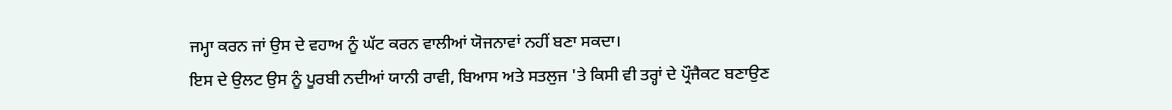ਜਮ੍ਹਾ ਕਰਨ ਜਾਂ ਉਸ ਦੇ ਵਹਾਅ ਨੂੰ ਘੱਟ ਕਰਨ ਵਾਲੀਆਂ ਯੋਜਨਾਵਾਂ ਨਹੀਂ ਬਣਾ ਸਕਦਾ।
ਇਸ ਦੇ ਉਲਟ ਉਸ ਨੂੰ ਪੂਰਬੀ ਨਦੀਆਂ ਯਾਨੀ ਰਾਵੀ, ਬਿਆਸ ਅਤੇ ਸਤਲੁਜ 'ਤੇ ਕਿਸੀ ਵੀ ਤਰ੍ਹਾਂ ਦੇ ਪ੍ਰੌਜੈਕਟ ਬਣਾਉਣ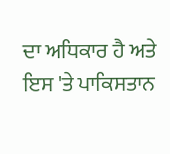ਦਾ ਅਧਿਕਾਰ ਹੈ ਅਤੇ ਇਸ 'ਤੇ ਪਾਕਿਸਤਾਨ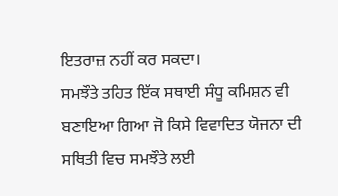ਇਤਰਾਜ਼ ਨਹੀਂ ਕਰ ਸਕਦਾ।
ਸਮਝੌਤੇ ਤਹਿਤ ਇੱਕ ਸਥਾਈ ਸੰਧੂ ਕਮਿਸ਼ਨ ਵੀ ਬਣਾਇਆ ਗਿਆ ਜੋ ਕਿਸੇ ਵਿਵਾਦਿਤ ਯੋਜਨਾ ਦੀ ਸਥਿਤੀ ਵਿਚ ਸਮਝੌਤੇ ਲਈ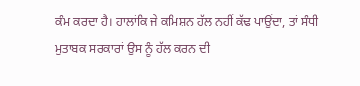ਕੰਮ ਕਰਦਾ ਹੈ। ਹਾਲਾਂਕਿ ਜੇ ਕਮਿਸ਼ਨ ਹੱਲ ਨਹੀਂ ਕੱਢ ਪਾਉਂਦਾ, ਤਾਂ ਸੰਧੀ ਮੁਤਾਬਕ ਸਰਕਾਰਾਂ ਉਸ ਨੂੰ ਹੱਲ ਕਰਨ ਦੀ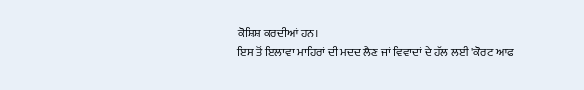ਕੋਸ਼ਿਸ਼ ਕਰਦੀਆਂ ਹਨ।
ਇਸ ਤੋਂ ਇਲਾਵਾ ਮਾਹਿਰਾਂ ਦੀ ਮਦਦ ਲੈਣ ਜਾਂ ਵਿਵਾਦਾਂ ਦੇ ਹੱਲ ਲਈ 'ਕੋਰਟ ਆਫ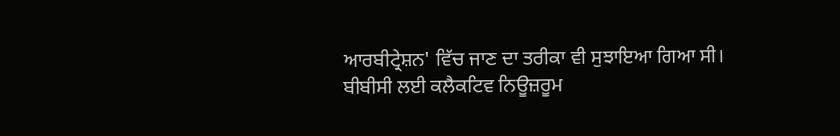ਆਰਬੀਟ੍ਰੇਸ਼ਨ' ਵਿੱਚ ਜਾਣ ਦਾ ਤਰੀਕਾ ਵੀ ਸੁਝਾਇਆ ਗਿਆ ਸੀ।
ਬੀਬੀਸੀ ਲਈ ਕਲੈਕਟਿਵ ਨਿਊਜ਼ਰੂਮ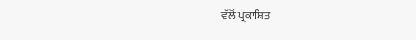ਵੱਲੋਂ ਪ੍ਰਕਾਸ਼ਿਤ